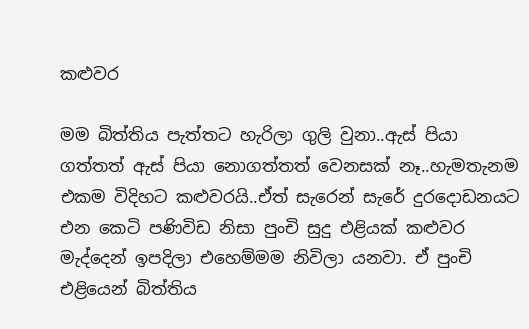කළුවර

මම බිත්තිය පැත්තට හැරිලා ගුලි වුනා..ඇස් පියා ගත්තත් ඇස් පියා නොගත්තත් වෙනසක් නෑ..හැමතැනම එකම විදිහට කළුවරයි..ඒත් සැරෙන් සැරේ දුරදොඩනයට එන කෙටි පණිවිඩ නිසා පුංචි සුදු එළියක් කළුවර මැද්දෙන් ඉපදිලා එහෙම්මම නිවිලා යනවා. ඒ පුංචි එළියෙන් බිත්තිය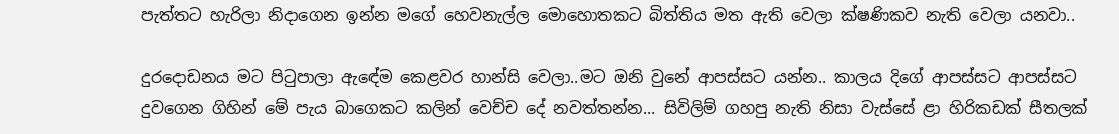පැත්තට හැරිලා නිදාගෙන ඉන්න මගේ හෙවනැල්ල මොහොතකට බිත්තිය මත ඇති වෙලා ක්ෂණිකව නැති වෙලා යනවා..

දුරදොඩනය මට පිටුපාලා ඇඳේම කෙළවර හාන්සි වෙලා..මට ඔනි වුනේ ආපස්සට යන්න.. කාලය දිගේ ආපස්සට ආපස්සට දුවගෙන ගිහින් මේ පැය බාගෙකට කලින් වෙච්ච දේ නවත්තන්න... සිවිලිම් ගහපු නැති නිසා වැස්සේ ළා හිරිකඩක් සීතලක්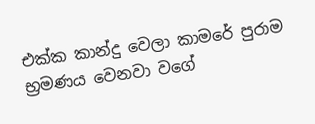එක්ක කාන්දු වෙලා කාමරේ පුරාම භ්‍රමණය වෙනවා වගේ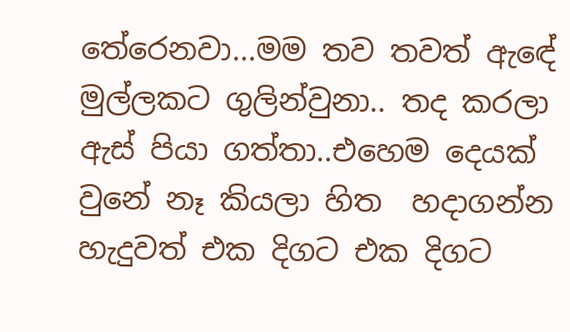තේරෙනවා...මම තව තවත් ඇඳේ මුල්ලකට ගුලින්වුනා.. තද කරලා ඇස් පියා ගත්තා..එහෙම දෙයක් වුනේ නෑ කියලා හිත  හදාගන්න හැදුවත් එක දිගට එක දිගට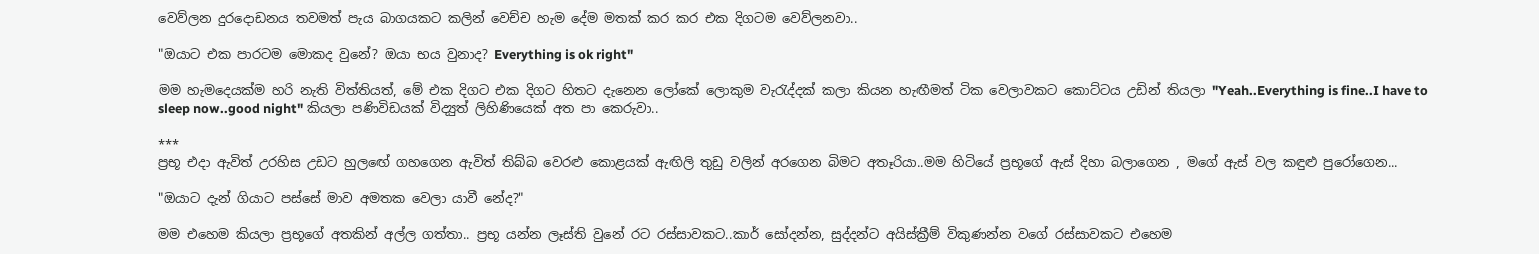වෙව්ලන දුරදොඩනය තවමත් පැය බාගයකට කලින් වෙච්ච හැම දේම මතක් කර කර එක දිගටම වෙව්ලනවා..

"ඔයාට එක පාරටම මොකද වුනේ? ඔයා භය වුනාද? Everything is ok right"

මම හැමදෙයක්ම හරි නැති විත්තියත්, මේ එක දිගට එක දිගට හිතට දැනෙන ලෝකේ ලොකුම වැරැද්දක් කලා කියන හැඟීමත් ටික වෙලාවකට කොට්ටය උඩින් තියලා "Yeah..Everything is fine..I have to sleep now..good night" කියලා පණිවිඩයක් විද්‍යුත් ලිහිණියෙක් අත පා කෙරුවා..

***
ප්‍රභූ එදා ඇවිත් උරහිස උඩට හුලඟේ ගහගෙන ඇවිත් තිබ්බ වෙරළු කොළයක් ඇඟිලි තුඩු වලින් අරගෙන බිමට අතෑරියා..මම හිටියේ ප්‍රභූගේ ඇස් දිහා බලාගෙන , මගේ ඇස් වල කඳුළු පුරෝගෙන...

"ඔයාට දැන් ගියාට පස්සේ මාව අමතක වෙලා යාවී නේද?"

මම එහෙම කියලා ප්‍රභූගේ අතකින් අල්ල ගත්තා.. ප්‍රභූ යන්න ලෑස්ති වුනේ රට රස්සාවකට..කාර් සෝදන්න, සුද්දන්ට අයිස්ක්‍රීම් විකුණන්න වගේ රස්සාවකට එහෙම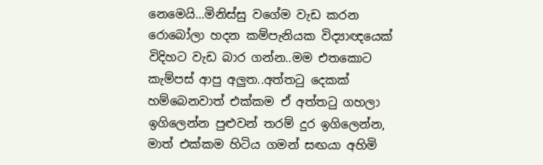නෙමෙයි...මිනිස්සු වගේම වැඩ කරන රොබෝලා හදන කම්පැනියක විද්‍යාඥයෙක් විදිහට වැඩ බාර ගන්න..මම එතකොට කැම්පස් ආපු අලුත..අත්තටු දෙකක් හම්බෙනවාත් එක්කම ඒ අත්තටු ගහලා ඉගිලෙන්න පුළුවන් තරම් දුර ඉගිලෙන්න, මාත් එක්කම හිටිය ගමන් සඟයා අහිමි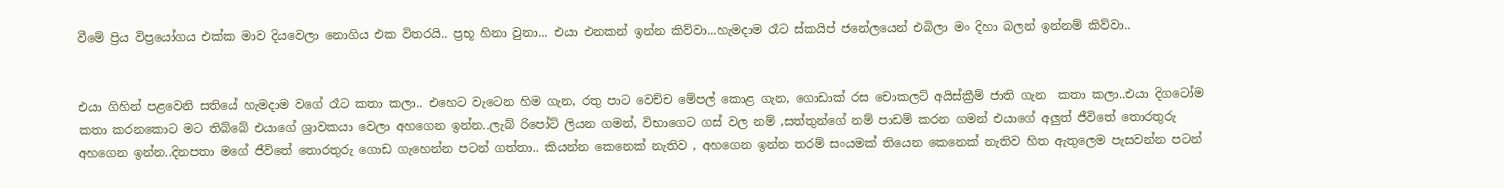වීමේ ප්‍රිය විප්‍රයෝගය එක්ක මාව දියවෙලා නොගිය එක විතරයි.. ප්‍රභූ හිනා වුනා... එයා එනකන් ඉන්න කිව්වා...හැමදාම රෑට ස්කයිප් ජනේලයෙන් එබිලා මං දිහා බලන් ඉන්නම් කිව්වා..


එයා ගිහින් පළවෙනි සතියේ හැමදාම වගේ රෑට කතා කලා.. එහෙට වැටෙන හිම ගැන, රතු පාට වෙච්ච මේපල් කොළ ගැන, ගොඩාක් රස චොකලට් අයිස්ක්‍රීම් ජාති ගැන  කතා කලා..එයා දිගටෝම කතා කරනකොට මට තිබ්බේ එයාගේ ශ්‍රාවකයා වෙලා අහගෙන ඉන්න..ලැබ් රිපෝට් ලියන ගමන්, විභාගෙට ගස් වල නම් ,සත්තුන්ගේ නම් පාඩම් කරන ගමන් එයාගේ අලුත් ජීවිතේ තොරතුරු අහගෙන ඉන්න..දිනපතා මගේ ජීවිතේ තොරතුරු ගොඩ ගැහෙන්න පටන් ගත්තා.. කියන්න කෙනෙක් නැතිව , අහගෙන ඉන්න තරම් සංයමක් තියෙන කෙනෙක් නැතිව හිත ඇතුලෙම පැසවන්න පටන්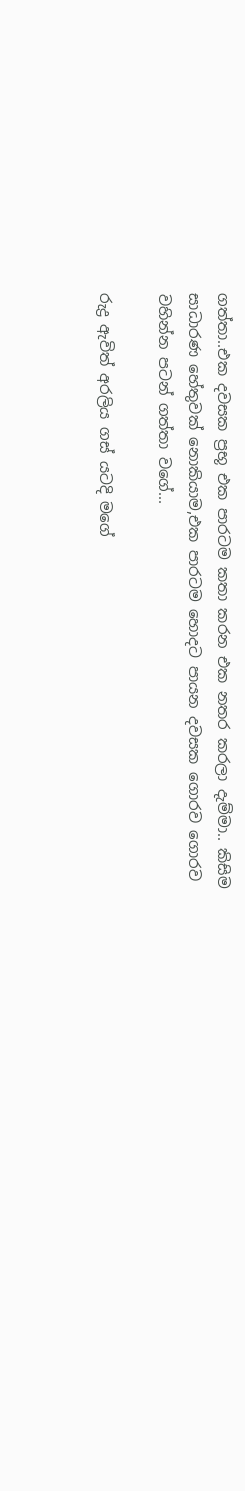ගත්තා..එක දවසක ප්‍රභූ එක පාරටම කතා කරන එක නතර කරලා දැම්මා.. කිසිම සාධාරණ හේතුවක් නොකියාම,එක පාරටම හොදට පායන දවසක ගොරව ගොරව වහින්න පටන් ගත්තා වගේ...

රුද්‍ර ඇවිත් අරලිය ගස් යටදි මගේ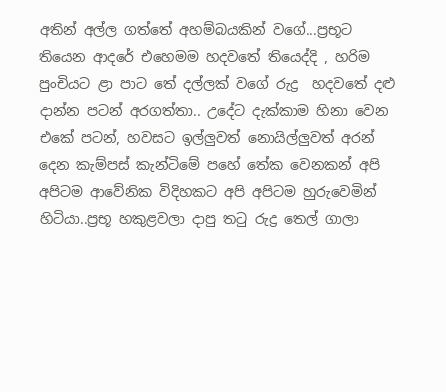අතින් අල්ල ගත්තේ අහම්බයකින් වගේ...ප්‍රභූට තියෙන ආදරේ එහෙමම හදවතේ තියෙද්දි , හරිම පුංචියට ළා පාට තේ දල්ලක් වගේ රුද්‍ර  හදවතේ දළු දාන්න පටන් අරගත්තා.. උදේට දැක්කාම හිනා වෙන එකේ පටන්, හවසට ඉල්ලුවත් නොයිල්ලුවත් අරන් දෙන කැම්පස් කැන්ටිමේ පහේ තේක වෙනකන් අපි අපිටම ආවේනික විදිහකට අපි අපිටම හුරුවෙමින් හිටියා..ප්‍රභූ හකුළවලා දාපු තටු රුද්‍ර තෙල් ගාලා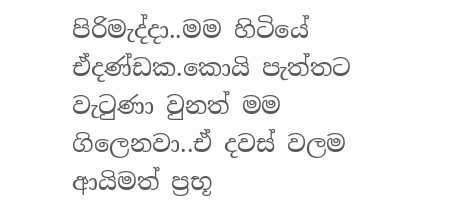පිරිමැද්දා..මම හිටියේ ඒදණ්ඩක.කොයි පැත්තට වැටුණා වුනත් මම ගිලෙනවා..ඒ දවස් වලම  ආයිමත් ප්‍රභූ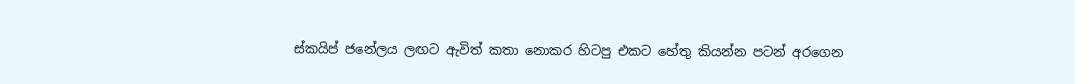ස්කයිප් ජනේලය ලඟට ඇවිත් කතා නොකර හිටපු එකට හේතු කියන්න පටන් අරගෙන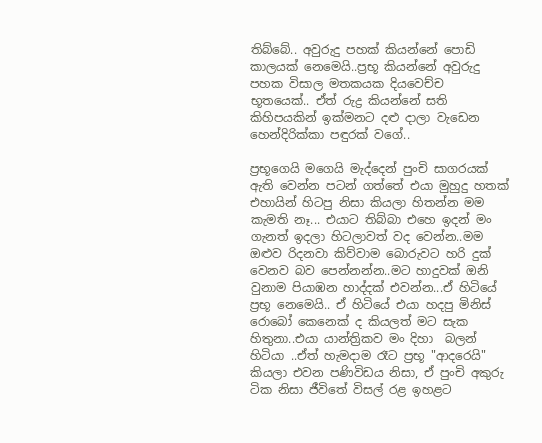තිබ්බේ.. අවුරුදු පහක් කියන්නේ පොඩි කාලයක් නෙමෙයි..ප්‍රභූ කියන්නේ අවුරුදු පහක විසාල මතකයක දියවෙච්ච  භූතයෙක්.. ඒත් රුද්‍ර කියන්නේ සති කිහිපයකින් ඉක්මනට දළු දාලා වැඩෙන හෙන්දිරික්කා පඳුරක් වගේ..

ප්‍රභූගෙයි මගෙයි මැද්දෙන් පුංචි සාගරයක් ඇති වෙන්න පටන් ගත්තේ එයා මුහුදු හතක් එහායින් හිටපු නිසා කියලා හිතන්න මම කැමති නෑ... එයාට තිබ්බා එහෙ ඉදන් මං ගැනත් ඉදලා හිටලාවත් වද වෙන්න..මම ඔළුව රිදනවා කිව්වාම බොරුවට හරි දුක් වෙනව බව පෙන්නන්න..මට හාදුවක් ඔනි වුනාම පියාඹන හාද්දක් එවන්න...ඒ හිටියේ ප්‍රභූ නෙමෙයි.. ඒ හිටියේ එයා හදපු මිනිස් රොබෝ කෙනෙක් ද කියලත් මට සැක හිතුනා..එයා යාන්ත්‍රිකව මං දිහා  බලන් හිටියා ..ඒත් හැමදාම රෑට ප්‍රභූ "ආදරෙයි" කියලා එවන පණිවිඩය නිසා, ඒ පුංචි අකුරු ටික නිසා ජීවිතේ විසල් රළ ඉහළට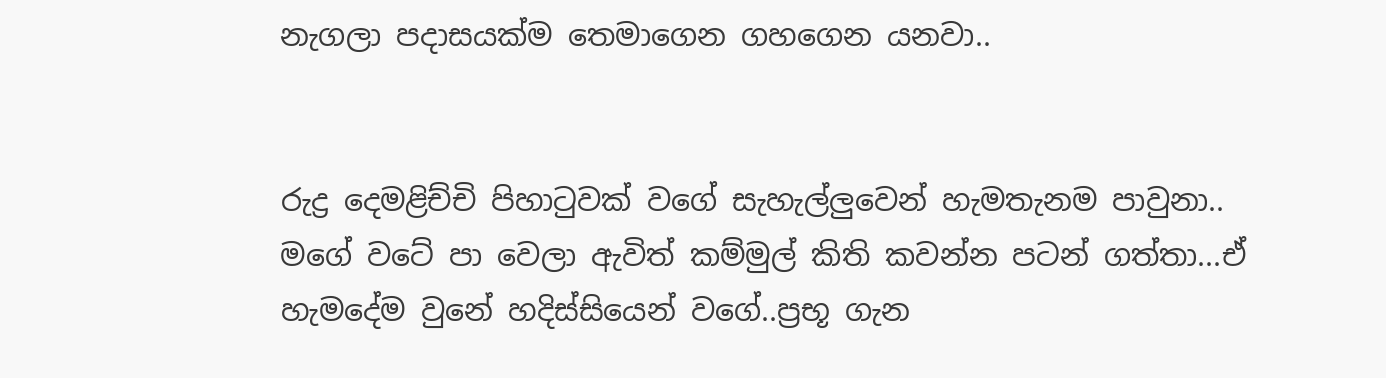නැගලා පදාසයක්ම තෙමාගෙන ගහගෙන යනවා..


රුද්‍ර දෙමළිච්චි පිහාටුවක් වගේ සැහැල්ලුවෙන් හැමතැනම පාවුනා.. මගේ වටේ පා වෙලා ඇවිත් කම්මුල් කිති කවන්න පටන් ගත්තා...ඒ හැමදේම වුනේ හදිස්සියෙන් වගේ..ප්‍රභූ ගැන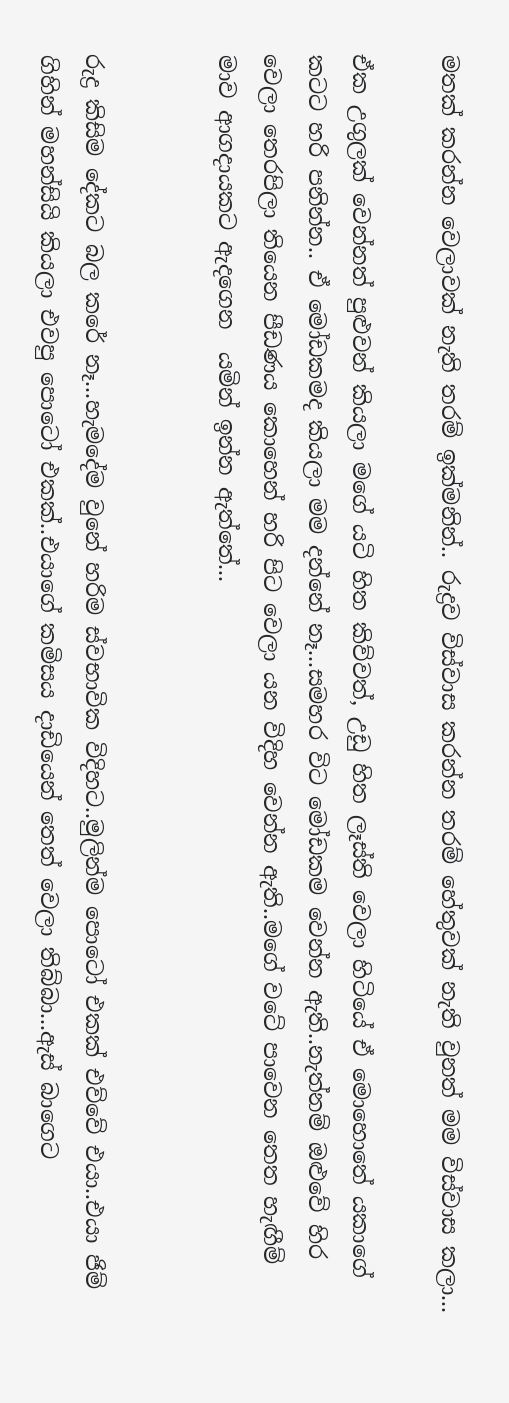මතක් කරන්න වෙලාවක් නැති තරම් ඉක්මනින්.. රුද්‍රව විස්වාස කරන්න තරම් හේතුවක් නැති වුනත් මම විස්වාස කලා...

ඒක උගුලක් වෙන්නත් පුළුවන් කියලා මගේ යටි හිත කිව්වත්, උඩු හිත ලෑස්ති වෙලා හිටියේ ඒ මොහොතේ යකාගේ කටට හරි පනින්න.. ඒ මෝඩකමද කියලා මම දන්නේ නෑ...සමහර විට මෝඩකම වෙන්න ඇති..නැත්නම් ඔළුවේ හිර වෙලා තෙරපිලා තියෙන පීඩණය කොහෙන් හරි පිට වෙලා යන විදිහ වෙන්න ඇති..මගේ වටේ පාවෙන තෙත හැඟීම් මාව ආගදායකට ඇදගෙන  යමින් ඉන්න ඇත්තේ...


රුද්‍ර කිසිම දේකට බල කරේ නෑ...හැමදේම වුනේ හරිම ස්වභාවික විදිහට..මුලින්ම පොටෝ එකක් එව්වේ එයා..එයා ජිම් ගිහින් මහන්සියි කියලා එවපු පොටෝ එකක්..එයාගේ කමිසය දාඩියෙන් තෙත් වෙලා තිබ්බා...ඇස් බාගෙට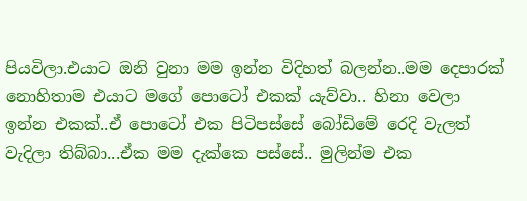පියවිලා.එයාට ඔනි වුනා මම ඉන්න විදිහත් බලන්න..මම දෙපාරක් නොහිතාම එයාට මගේ පොටෝ එකක් යැව්වා.. හිනා වෙලා ඉන්න එකක්..ඒ පොටෝ එක පිටිපස්සේ බෝඩිමේ රෙදි වැලත් වැදිලා තිබ්බා...ඒක මම දැක්කෙ පස්සේ.. මුලින්ම එක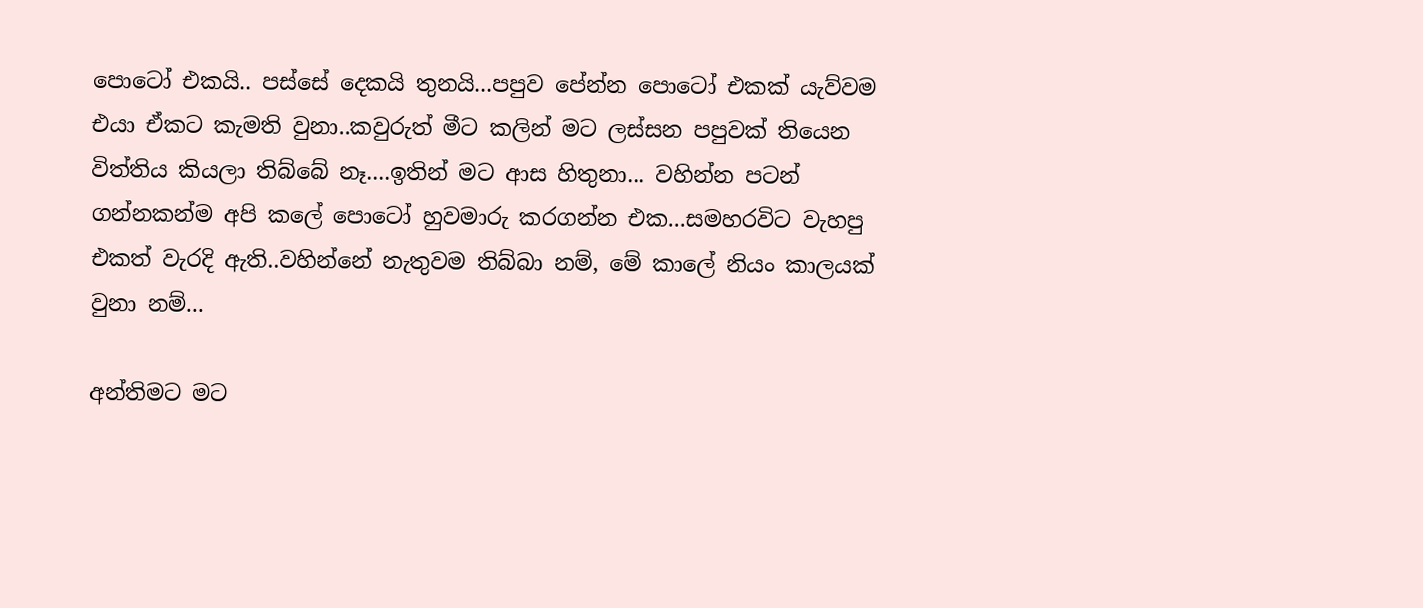පොටෝ එකයි.. පස්සේ දෙකයි තුනයි...පපුව පේන්න පොටෝ එකක් යැව්වම එයා ඒකට කැමති වුනා..කවුරුත් මීට කලින් මට ලස්සන පපුවක් තියෙන විත්තිය කියලා තිබ්බේ නෑ....ඉතින් මට ආස හිතුනා... වහින්න පටන් ගන්නකන්ම අපි කලේ පොටෝ හුවමාරු කරගන්න එක...සමහරවිට වැහපු එකත් වැරදි ඇති..වහින්නේ නැතුවම තිබ්බා නම්, මේ කාලේ නියං කාලයක් වුනා නම්...

අන්තිමට මට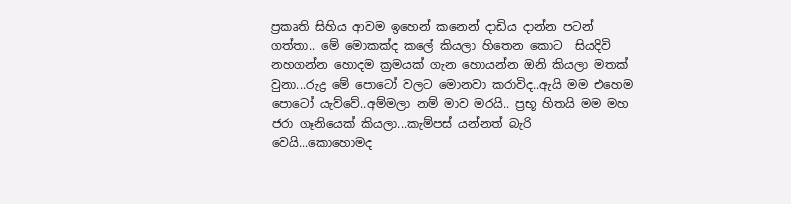ප්‍රකෘති සිහිය ආවම ඉහෙන් කනෙන් දාඩිය දාන්න පටන් ගත්තා.. මේ මොකක්ද කලේ කියලා හිතෙන කොට  සියදිවි නහගන්න හොදම ක්‍රමයක් ගැන හොයන්න ඔනි කියලා මතක් වුනා...රුද්‍ර මේ පොටෝ වලට මොනවා කරාවිද..ඇයි මම එහෙම පොටෝ යැව්වේ..අම්මලා නම් මාව මරයි.. ප්‍රභූ හිතයි මම මහ ජරා ගෑනියෙක් කියලා...කැම්පස් යන්නත් බැරි වෙයි...කොහොමද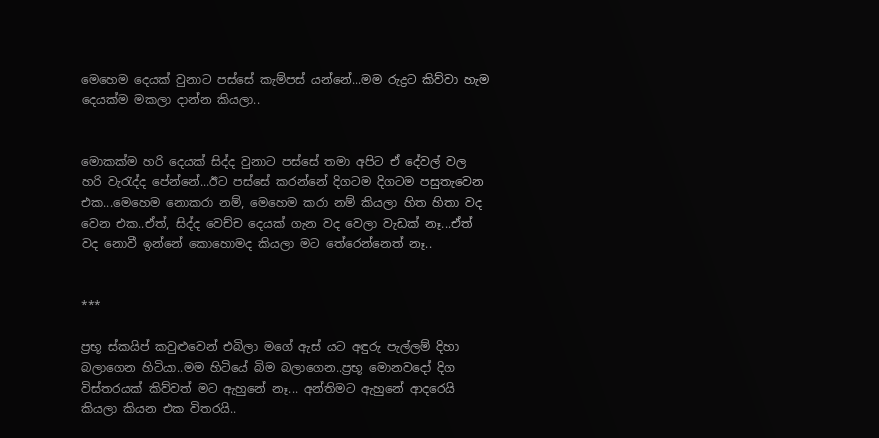මෙහෙම දෙයක් වුනාට පස්සේ කැම්පස් යන්නේ...මම රුද්‍රට කිව්වා හැම දෙයක්ම මකලා දාන්න කියලා..


මොකක්ම හරි දෙයක් සිද්ද වුනාට පස්සේ තමා අපිට ඒ දේවල් වල හරි වැරැද්ද පේන්නේ...ඊට පස්සේ කරන්නේ දිගටම දිගටම පසුතැවෙන එක...මෙහෙම නොකරා නම්, මෙහෙම කරා නම් කියලා හිත හිතා වද වෙන එක..ඒත්, සිද්ද වෙච්ච දෙයක් ගැන වද වෙලා වැඩක් නෑ...ඒත් වද නොවී ඉන්නේ කොහොමද කියලා මට තේරෙන්නෙත් නෑ..


***

ප්‍රභූ ස්කයිප් කවුළුවෙන් එබිලා මගේ ඇස් යට අඳුරු පැල්ලම් දිහා බලාගෙන හිටියා..මම හිටියේ බිම බලාගෙන..ප්‍රභූ මොනවදෝ දිග විස්තරයක් කිව්වත් මට ඇහුනේ නෑ... අන්තිමට ඇහුනේ ආදරෙයි කියලා කියන එක විතරයි..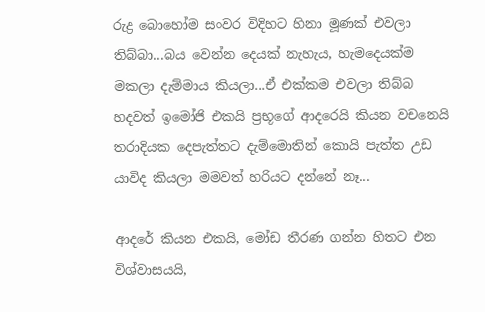රුද්‍ර බොහෝම සංවර විදිහට හිනා මූණක් එවලා තිබ්බා...බය වෙන්න දෙයක් නැහැය, හැමදෙයක්ම මකලා දැම්මාය කියලා...ඒ එක්කම එවලා තිබ්බ හදවත් ඉමෝජි එකයි ප්‍රභූගේ ආදරෙයි කියන වචනෙයි තරාදියක දෙපැත්තට දැම්මොතින් කොයි පැත්ත උඩ යාවිද කියලා මමවත් හරියට දන්නේ නෑ...

ආදරේ කියන එකයි, මෝඩ තීරණ ගන්න හිතට එන විශ්වාසයයි,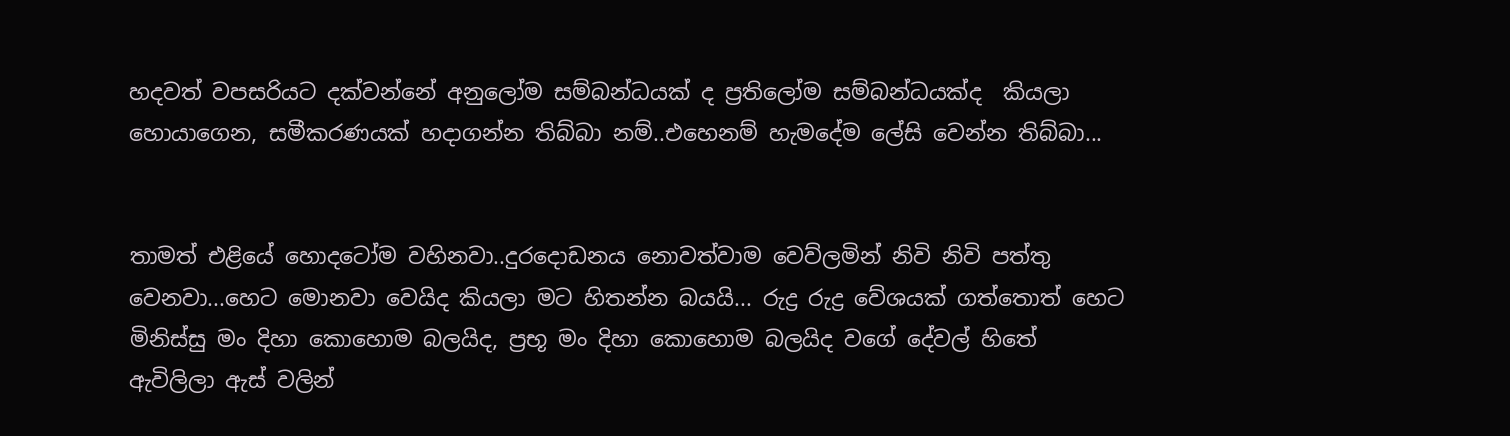හදවත් වපසරියට දක්වන්නේ අනුලෝම සම්බන්ධයක් ද ප්‍රතිලෝම සම්බන්ධයක්ද  කියලා  හොයාගෙන, සමීකරණයක් හදාගන්න තිබ්බා නම්..එහෙනම් හැමදේම ලේසි වෙන්න තිබ්බා...


තාමත් එළියේ හොදටෝම වහිනවා..දුරදොඩනය නොවත්වාම වෙව්ලමින් නිවි නිවි පත්තු වෙනවා...හෙට මොනවා වෙයිද කියලා මට හිතන්න බයයි... රුද්‍ර රුද්‍ර වේශයක් ගත්තොත් හෙට මිනිස්සු මං දිහා කොහොම බලයිද, ප්‍රභූ මං දිහා කොහොම බලයිද වගේ දේවල් හිතේ ඇවිලිලා ඇස් වලින්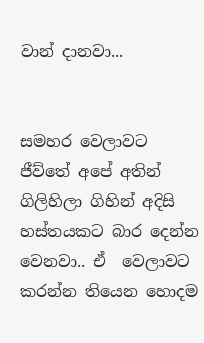වාන් දානවා...


සමහර වෙලාවට ජීව්තේ අපේ අතින් ගිලිහිලා ගිහින් අදිසි හස්තයකට බාර දෙන්න වෙනවා.. ඒ  වෙලාවට කරන්න තියෙන හොදම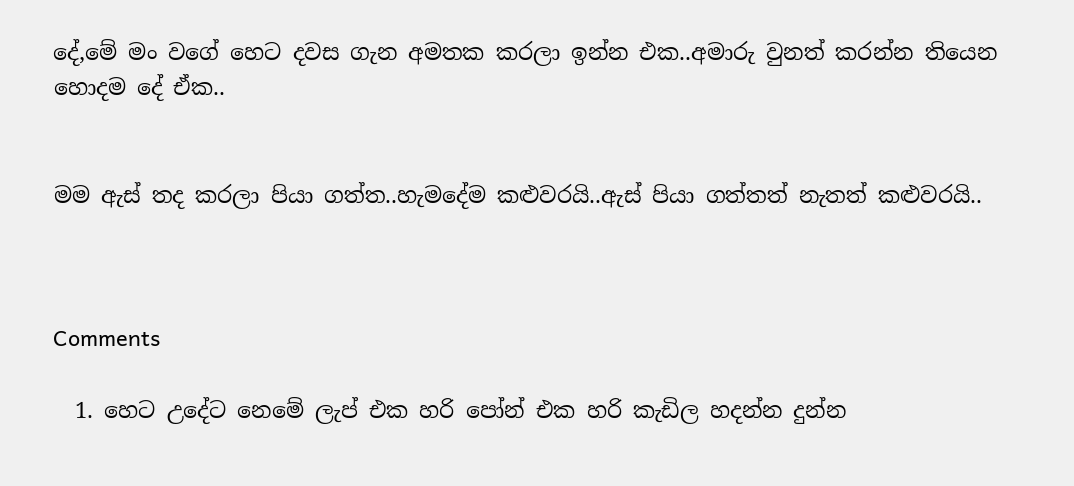දේ,මේ මං වගේ හෙට දවස ගැන අමතක කරලා ඉන්න එක..අමාරු වුනත් කරන්න තියෙන හොදම දේ ඒක..


මම ඇස් තද කරලා පියා ගත්ත..හැමදේම කළුවරයි..ඇස් පියා ගත්තත් නැතත් කළුවරයි..



Comments

  1. හෙට උදේට නෙමේ ලැප් එක හරි පෝන් එක හරි කැඩිල හදන්න දුන්න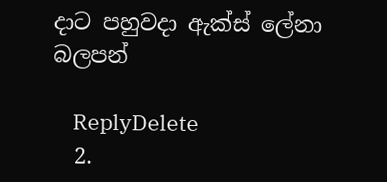දාට පහුවදා ඇක්ස් ලේනා බලපන්

    ReplyDelete
  2.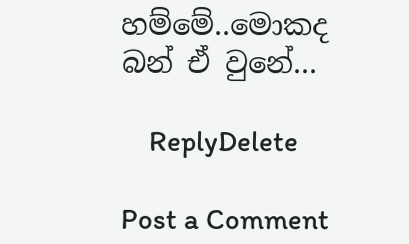හම්මේ..මොකද බන් ඒ වුනේ...

    ReplyDelete

Post a Comment